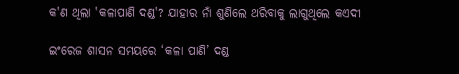କ'ଣ ଥିଲା 'କଳାପାଣି ଦଣ୍ଡ'? ଯାହାର ନାଁ ଶୁଣିଲେ ଥରିବାକୁ ଲାଗୁଥିଲେ କଏଦୀ

ଇଂରେଜ ଶାସନ ସମୟରେ ‘କଳା ପାଣି’ ଦଣ୍ଡ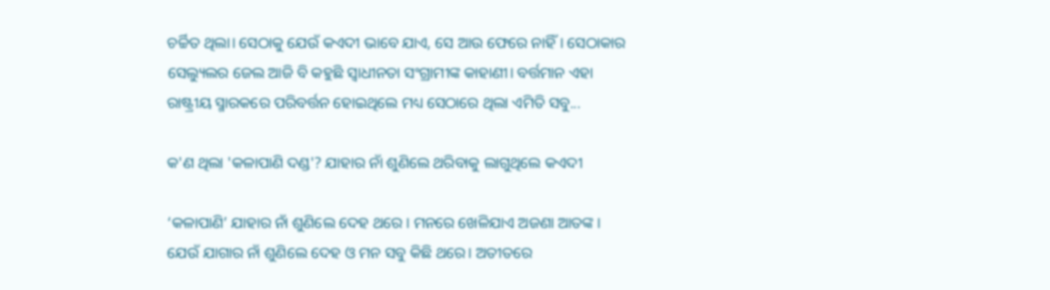ଚର୍ଚ୍ଚିତ ଥିଲା। ସେଠାକୁ ଯେଉଁ କଏଦୀ ଭାବେ ଯାଏ, ସେ ଆଉ ଫେରେ ନାହିଁ। ସେଠାକାର ସେଲ୍ୟୁଲର ଜେଲ ଆଜି ବି କହୁଛି ସ୍ୱାଧୀନତା ସଂଗ୍ରାମୀଙ୍କ କାହାଣୀ। ବର୍ତ୍ତମାନ ଏହା ରାଷ୍ଟ୍ରୀୟ ସ୍ମାରକରେ ପରିବର୍ତ୍ତନ ହୋଇଥିଲେ ମଧ୍ୟ ସେଠାରେ ଥିଲା ଏମିତି ସବୁ...

କ'ଣ ଥିଲା 'କଳାପାଣି ଦଣ୍ଡ'? ଯାହାର ନାଁ ଶୁଣିଲେ ଥରିବାକୁ ଲାଗୁଥିଲେ କଏଦୀ

‘କଳାପାଣି’ ଯାହାର ନାଁ ଶୁଣିଲେ ଦେହ ଥରେ । ମନରେ ଖେଳିଯାଏ ଅଜଣା ଆତଙ୍କ । ଯେଉଁ ଯାଗାର ନାଁ ଶୁଣିଲେ ଦେହ ଓ ମନ ସବୁ କିଛି ଥରେ। ଅତୀତରେ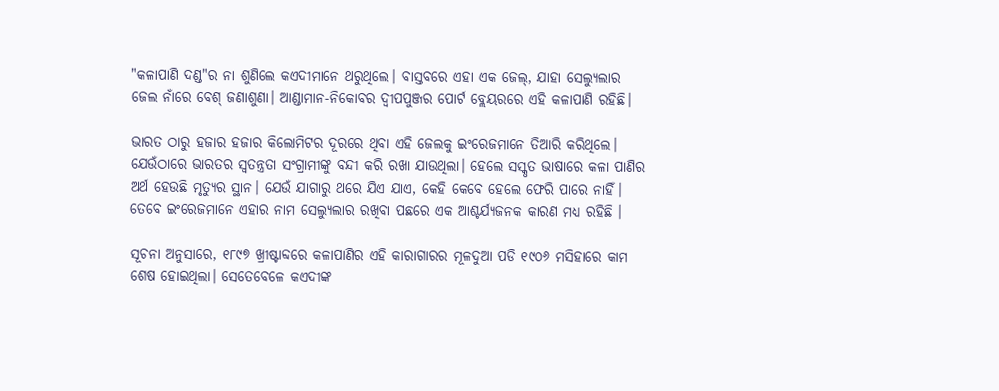"କଳାପାଣି ଦଣ୍ଡ"ର ନା ଶୁଣିଲେ କଏଦୀମାନେ ଥରୁଥିଲେ। ବାସ୍ତବରେ ଏହା ଏକ ଜେଲ୍, ଯାହା ସେଲ୍ୟୁଲାର ଜେଲ ନାଁରେ ବେଶ୍‌ ଜଣାଶୁଣା। ଆଣ୍ଡାମାନ-ନିକୋବର ଦ୍ୱୀପପୁଞ୍ଜର ପୋର୍ଟ ବ୍ଲେୟରରେ ଏହି କଳାପାଣି ରହିଛି।

ଭାରତ ଠାରୁ ହଜାର ହଜାର କିଲୋମିଟର ଦୂରରେ ଥିବା ଏହି ଜେଲକୁ ଇଂରେଜମାନେ ତିଆରି କରିଥିଲେ। ଯେଉଁଠାରେ ଭାରତର ସ୍ୱତନ୍ତ୍ରତା ସଂଗ୍ରାମୀଙ୍କୁ ବନ୍ଦୀ କରି ରଖା ଯାଉଥିଲା। ହେଲେ ସସ୍କୃତ ଭାଷାରେ କଳା ପାଣିର ଅର୍ଥ ହେଉଛି ମୃତ୍ୟୁର ସ୍ଥାନ। ଯେଉଁ ଯାଗାରୁ ଥରେ ଯିଏ ଯାଏ, କେହି କେବେ ହେଲେ ଫେରି ପାରେ ନାହିଁ। ତେବେ ଇଂରେଜମାନେ ଏହାର ନାମ ସେଲ୍ୟୁଲାର ରଖିବା ପଛରେ ଏକ ଆଶ୍ଚର୍ଯ୍ୟଜନକ କାରଣ ମଧ୍ୟ ରହିଛି ।

ସୂଚନା ଅନୁସାରେ, ୧୮୯୭ ଖ୍ରୀଷ୍ଟାବ୍ଦରେ କଳାପାଣିର ଏହି କାରାଗାରର ମୂଳଦୁଆ ପଡି ୧୯୦୬ ମସିହାରେ କାମ ଶେଷ ହୋଇଥିଲା। ସେତେବେଳେ କଏଦୀଙ୍କ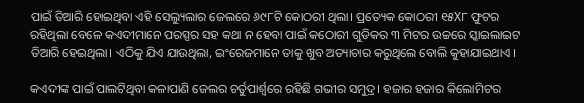ପାଇଁ ତିଆରି ହୋଇଥିବା ଏହି ସେଲ୍ୟୁଲାର ଜେଲରେ ୬୯୮ଟି କୋଠରୀ ଥିଲା। ପ୍ରତ୍ୟେକ କୋଠରୀ ୧୫X୮ ଫୁଟର ରହିଥିଲା ବେଳେ କଏଦୀମାନେ ପରସ୍ପର ସହ କଥା ନ ହେବା ପାଇଁ କଠୋରୀ ଗୁଡିକର ୩ ମିଟର ଉଚ୍ଚରେ ସ୍କାଇଲାଇଟ ତିଆରି ହେଇଥିଲା। ଏଠିକୁ ଯିଏ ଯାଉଥିଲା, ଇଂରେଜମାନେ ତାକୁ ଖୁବ ଅତ୍ୟାଚାର କରୁଥିଲେ ବୋଲି କୁହାଯାଇଥାଏ ।

କଏଦୀଙ୍କ ପାଇଁ ପାଲଟିଥିବା କଳାପାଣି ଜେଲର ଚର୍ତୁପାର୍ଶ୍ୱରେ ରହିଛି ଗଭୀର ସମୁଦ୍ର। ହଜାର ହଜାର କିଲୋମିଟର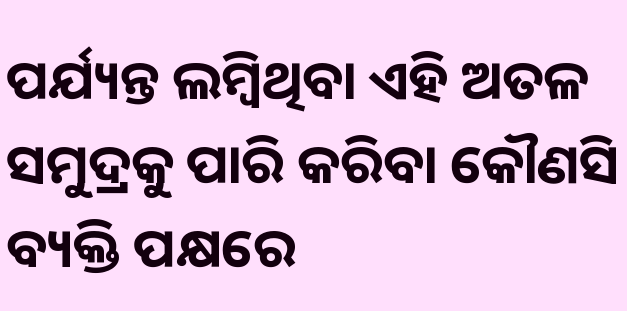ପର୍ଯ୍ୟନ୍ତ ଲମ୍ବିଥିବା ଏହି ଅତଳ ସମୁଦ୍ରକୁ ପାରି କରିବା କୌଣସି ବ୍ୟକ୍ତି ପକ୍ଷରେ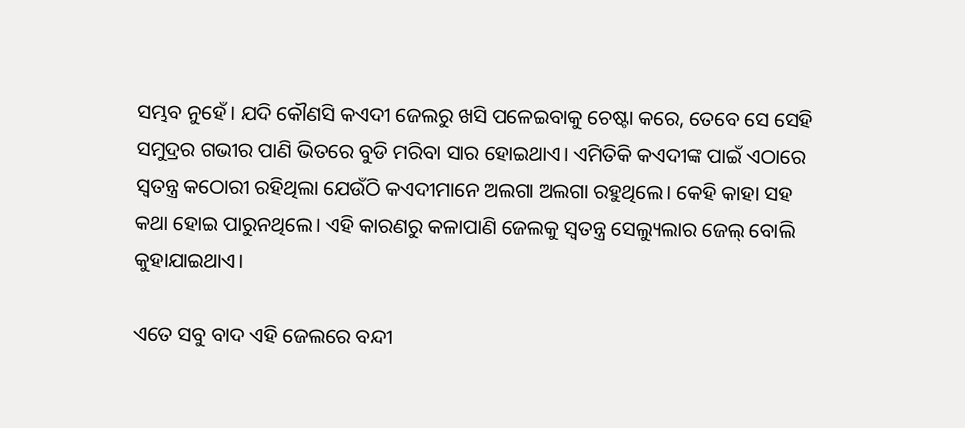ସମ୍ଭବ ନୁହେଁ। ଯଦି କୌଣସି କଏଦୀ ଜେଲରୁ ଖସି ପଳେଇବାକୁ ଚେଷ୍ଟା କରେ, ତେବେ ସେ ସେହି ସମୁଦ୍ରର ଗଭୀର ପାଣି ଭିତରେ ବୁଡି ମରିବା ସାର ହୋଇଥାଏ। ଏମିତିକି କଏଦୀଙ୍କ ପାଇଁ ଏଠାରେ ସ୍ୱତନ୍ତ୍ର କଠୋରୀ ରହିଥିଲା ଯେଉଁଠି କଏଦୀମାନେ ଅଲଗା ଅଲଗା ରହୁଥିଲେ। କେହି କାହା ସହ କଥା ହୋଇ ପାରୁନଥିଲେ। ଏହି କାରଣରୁ କଳାପାଣି ଜେଲକୁ ସ୍ୱତନ୍ତ୍ର ସେଲ୍ୟୁଲାର ଜେଲ୍‌ ବୋଲି କୁହାଯାଇଥାଏ।

ଏତେ ସବୁ ବାଦ ଏହି ଜେଲରେ ବନ୍ଦୀ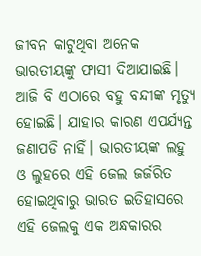ଜୀବନ କାଟୁଥିବା ଅନେକ ଭାରତୀୟଙ୍କୁ ଫାସୀ ଦିଆଯାଇଛି। ଆଜି ବି ଏଠାରେ ବହୁ ବନ୍ଦୀଙ୍କ ମୃତ୍ୟୁ ହୋଇଛି। ଯାହାର କାରଣ ଏପର୍ଯ୍ୟନ୍ତ ଜଣାପଡି ନାହିଁ। ଭାରତୀୟଙ୍କ ଲହୁ ଓ ଲୁହରେ ଏହି ଜେଲ ଜର୍ଜରିତ ହୋଇଥିବାରୁ ଭାରତ ଇତିହାସରେ ଏହି ଜେଲକୁ ଏକ ଅନ୍ଧକାରର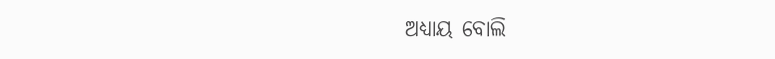ଅଧ୍ୟାୟ ବୋଲି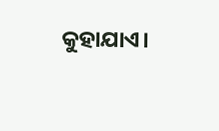କୁହାଯାଏ।